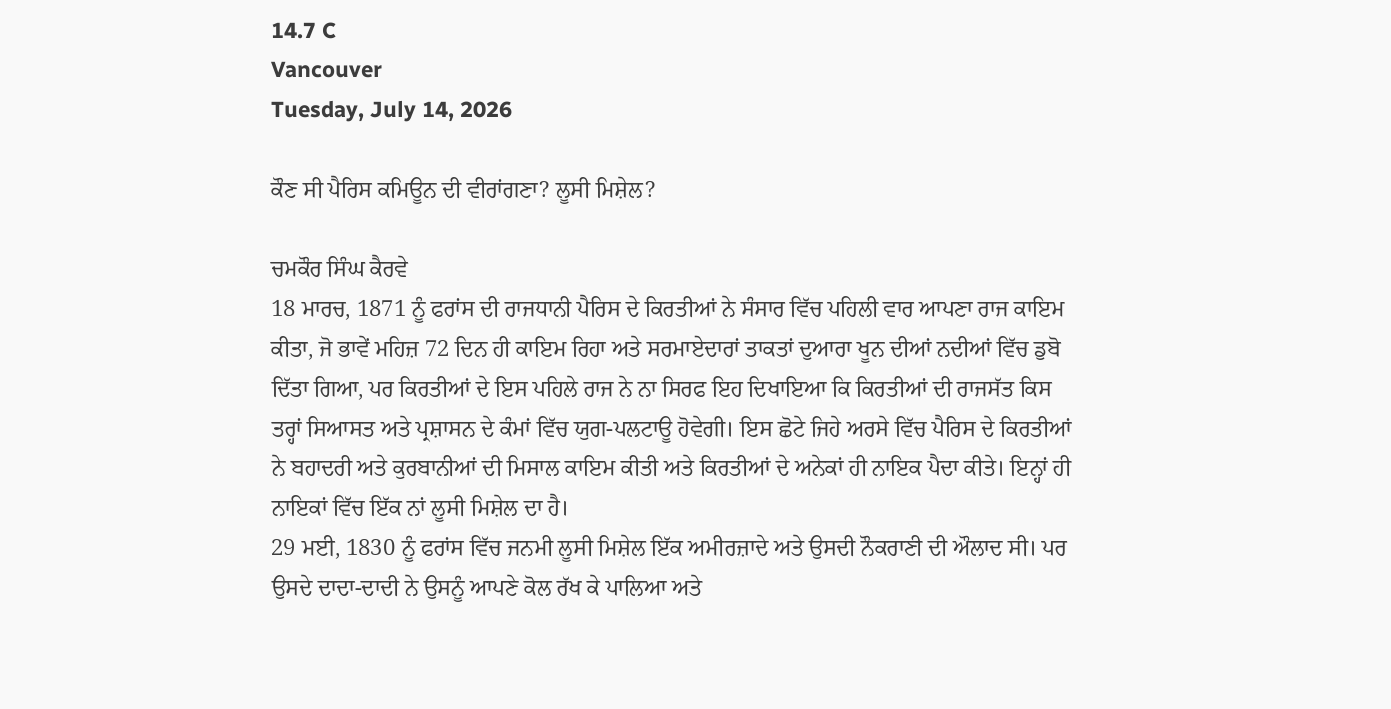14.7 C
Vancouver
Tuesday, July 14, 2026

ਕੌਣ ਸੀ ਪੈਰਿਸ ਕਮਿਊਨ ਦੀ ਵੀਰਾਂਗਣਾ? ਲੂਸੀ ਮਿਸ਼ੇਲ?

ਚਮਕੌਰ ਸਿੰਘ ਕੈਰਵੇ
18 ਮਾਰਚ, 1871 ਨੂੰ ਫਰਾਂਸ ਦੀ ਰਾਜਧਾਨੀ ਪੈਰਿਸ ਦੇ ਕਿਰਤੀਆਂ ਨੇ ਸੰਸਾਰ ਵਿੱਚ ਪਹਿਲੀ ਵਾਰ ਆਪਣਾ ਰਾਜ ਕਾਇਮ ਕੀਤਾ, ਜੋ ਭਾਵੇਂ ਮਹਿਜ਼ 72 ਦਿਨ ਹੀ ਕਾਇਮ ਰਿਹਾ ਅਤੇ ਸਰਮਾਏਦਾਰਾਂ ਤਾਕਤਾਂ ਦੁਆਰਾ ਖੂਨ ਦੀਆਂ ਨਦੀਆਂ ਵਿੱਚ ਡੁਬੋ ਦਿੱਤਾ ਗਿਆ, ਪਰ ਕਿਰਤੀਆਂ ਦੇ ਇਸ ਪਹਿਲੇ ਰਾਜ ਨੇ ਨਾ ਸਿਰਫ ਇਹ ਦਿਖਾਇਆ ਕਿ ਕਿਰਤੀਆਂ ਦੀ ਰਾਜਸੱਤ ਕਿਸ ਤਰ੍ਹਾਂ ਸਿਆਸਤ ਅਤੇ ਪ੍ਰਸ਼ਾਸਨ ਦੇ ਕੰਮਾਂ ਵਿੱਚ ਯੁਗ-ਪਲਟਾਊ ਹੋਵੇਗੀ। ਇਸ ਛੋਟੇ ਜਿਹੇ ਅਰਸੇ ਵਿੱਚ ਪੈਰਿਸ ਦੇ ਕਿਰਤੀਆਂ ਨੇ ਬਹਾਦਰੀ ਅਤੇ ਕੁਰਬਾਨੀਆਂ ਦੀ ਮਿਸਾਲ ਕਾਇਮ ਕੀਤੀ ਅਤੇ ਕਿਰਤੀਆਂ ਦੇ ਅਨੇਕਾਂ ਹੀ ਨਾਇਕ ਪੈਦਾ ਕੀਤੇ। ਇਨ੍ਹਾਂ ਹੀ ਨਾਇਕਾਂ ਵਿੱਚ ਇੱਕ ਨਾਂ ਲੂਸੀ ਮਿਸ਼ੇਲ ਦਾ ਹੈ।
29 ਮਈ, 1830 ਨੂੰ ਫਰਾਂਸ ਵਿੱਚ ਜਨਮੀ ਲੂਸੀ ਮਿਸ਼ੇਲ ਇੱਕ ਅਮੀਰਜ਼ਾਦੇ ਅਤੇ ਉਸਦੀ ਨੌਕਰਾਣੀ ਦੀ ਔਲਾਦ ਸੀ। ਪਰ ਉਸਦੇ ਦਾਦਾ-ਦਾਦੀ ਨੇ ਉਸਨੂੰ ਆਪਣੇ ਕੋਲ ਰੱਖ ਕੇ ਪਾਲਿਆ ਅਤੇ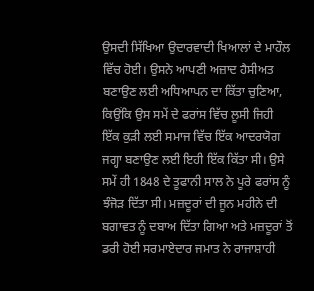ਉਸਦੀ ਸਿੱਖਿਆ ਉਦਾਰਵਾਦੀ ਖਿਆਲਾਂ ਦੇ ਮਾਹੌਲ ਵਿੱਚ ਹੋਈ। ਉਸਨੇ ਆਪਣੀ ਅਜ਼ਾਦ ਹੈਸੀਅਤ ਬਣਾਉਣ ਲਈ ਅਧਿਆਪਨ ਦਾ ਕਿੱਤਾ ਚੁਣਿਆ, ਕਿਉਂਕਿ ਉਸ ਸਮੇਂ ਦੇ ਫਰਾਂਸ ਵਿੱਚ ਲੂਸੀ ਜਿਹੀ ਇੱਕ ਕੁੜੀ ਲਈ ਸਮਾਜ ਵਿੱਚ ਇੱਕ ਆਦਰਯੋਗ ਜਗ੍ਹਾ ਬਣਾਉਣ ਲਈ ਇਹੀ ਇੱਕ ਕਿੱਤਾ ਸੀ। ਉਸੇ ਸਮੇਂ ਹੀ 1848 ਦੇ ਤੂਫਾਨੀ ਸਾਲ ਨੇ ਪੂਰੇ ਫਰਾਂਸ ਨੂੰ ਝੰਜੋੜ ਦਿੱਤਾ ਸੀ। ਮਜ਼ਦੂਰਾਂ ਦੀ ਜੂਨ ਮਹੀਨੇ ਦੀ ਬਗਾਵਤ ਨੂੰ ਦਬਾਅ ਦਿੱਤਾ ਗਿਆ ਅਤੇ ਮਜ਼ਦੂਰਾਂ ਤੋਂ ਡਰੀ ਹੋਈ ਸਰਮਾਏਦਾਰ ਜਮਾਤ ਨੇ ਰਾਜਾਸ਼ਾਹੀ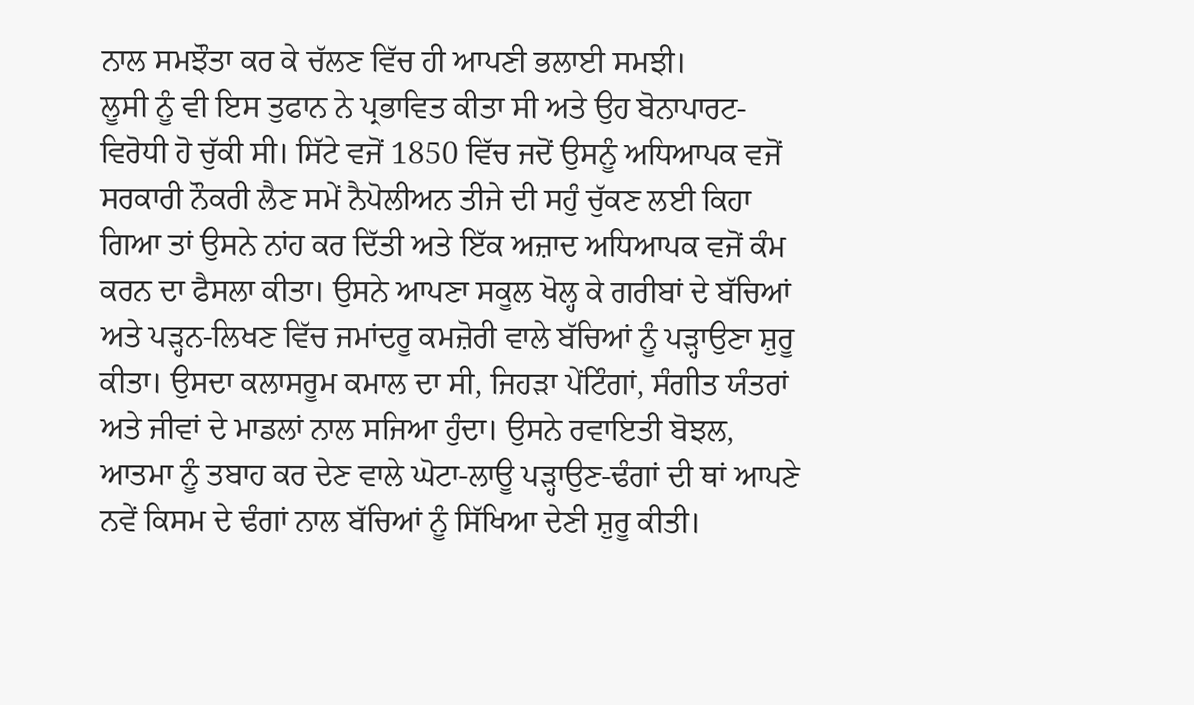ਨਾਲ ਸਮਝੌਤਾ ਕਰ ਕੇ ਚੱਲਣ ਵਿੱਚ ਹੀ ਆਪਣੀ ਭਲਾਈ ਸਮਝੀ।
ਲੂਸੀ ਨੂੰ ਵੀ ਇਸ ਤੁਫਾਨ ਨੇ ਪ੍ਰਭਾਵਿਤ ਕੀਤਾ ਸੀ ਅਤੇ ਉਹ ਬੋਨਾਪਾਰਟ-ਵਿਰੋਧੀ ਹੋ ਚੁੱਕੀ ਸੀ। ਸਿੱਟੇ ਵਜੋਂ 1850 ਵਿੱਚ ਜਦੋਂ ਉਸਨੂੰ ਅਧਿਆਪਕ ਵਜੋਂ ਸਰਕਾਰੀ ਨੌਕਰੀ ਲੈਣ ਸਮੇਂ ਨੈਪੋਲੀਅਨ ਤੀਜੇ ਦੀ ਸਹੁੰ ਚੁੱਕਣ ਲਈ ਕਿਹਾ ਗਿਆ ਤਾਂ ਉਸਨੇ ਨਾਂਹ ਕਰ ਦਿੱਤੀ ਅਤੇ ਇੱਕ ਅਜ਼ਾਦ ਅਧਿਆਪਕ ਵਜੋਂ ਕੰਮ ਕਰਨ ਦਾ ਫੈਸਲਾ ਕੀਤਾ। ਉਸਨੇ ਆਪਣਾ ਸਕੂਲ ਖੋਲ੍ਹ ਕੇ ਗਰੀਬਾਂ ਦੇ ਬੱਚਿਆਂ ਅਤੇ ਪੜ੍ਹਨ-ਲਿਖਣ ਵਿੱਚ ਜਮਾਂਦਰੂ ਕਮਜ਼ੋਰੀ ਵਾਲੇ ਬੱਚਿਆਂ ਨੂੰ ਪੜ੍ਹਾਉਣਾ ਸ਼ੁਰੂ ਕੀਤਾ। ਉਸਦਾ ਕਲਾਸਰੂਮ ਕਮਾਲ ਦਾ ਸੀ, ਜਿਹੜਾ ਪੇਂਟਿੰਗਾਂ, ਸੰਗੀਤ ਯੰਤਰਾਂ ਅਤੇ ਜੀਵਾਂ ਦੇ ਮਾਡਲਾਂ ਨਾਲ ਸਜਿਆ ਹੁੰਦਾ। ਉਸਨੇ ਰਵਾਇਤੀ ਬੋਝਲ, ਆਤਮਾ ਨੂੰ ਤਬਾਹ ਕਰ ਦੇਣ ਵਾਲੇ ਘੋਟਾ-ਲਾਊ ਪੜ੍ਹਾਉਣ-ਢੰਗਾਂ ਦੀ ਥਾਂ ਆਪਣੇ ਨਵੇਂ ਕਿਸਮ ਦੇ ਢੰਗਾਂ ਨਾਲ ਬੱਚਿਆਂ ਨੂੰ ਸਿੱਖਿਆ ਦੇਣੀ ਸ਼ੁਰੂ ਕੀਤੀ।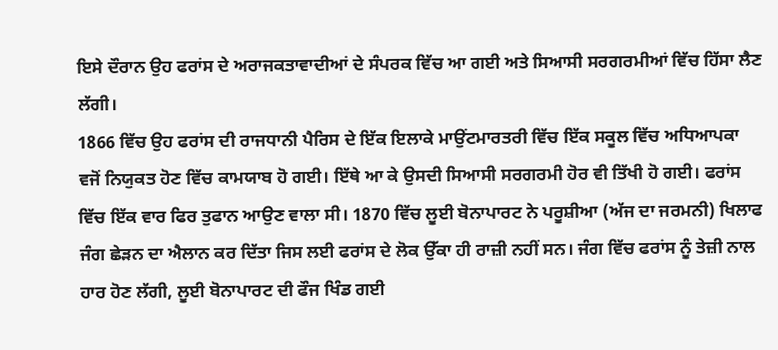ਇਸੇ ਦੌਰਾਨ ਉਹ ਫਰਾਂਸ ਦੇ ਅਰਾਜਕਤਾਵਾਦੀਆਂ ਦੇ ਸੰਪਰਕ ਵਿੱਚ ਆ ਗਈ ਅਤੇ ਸਿਆਸੀ ਸਰਗਰਮੀਆਂ ਵਿੱਚ ਹਿੱਸਾ ਲੈਣ ਲੱਗੀ।
1866 ਵਿੱਚ ਉਹ ਫਰਾਂਸ ਦੀ ਰਾਜਧਾਨੀ ਪੈਰਿਸ ਦੇ ਇੱਕ ਇਲਾਕੇ ਮਾਉਂਟਮਾਰਤਰੀ ਵਿੱਚ ਇੱਕ ਸਕੂਲ ਵਿੱਚ ਅਧਿਆਪਕਾ ਵਜੋਂ ਨਿਯੁਕਤ ਹੋਣ ਵਿੱਚ ਕਾਮਯਾਬ ਹੋ ਗਈ। ਇੱਥੇ ਆ ਕੇ ਉਸਦੀ ਸਿਆਸੀ ਸਰਗਰਮੀ ਹੋਰ ਵੀ ਤਿੱਖੀ ਹੋ ਗਈ। ਫਰਾਂਸ ਵਿੱਚ ਇੱਕ ਵਾਰ ਫਿਰ ਤੁਫਾਨ ਆਉਣ ਵਾਲਾ ਸੀ। 1870 ਵਿੱਚ ਲੂਈ ਬੋਨਾਪਾਰਟ ਨੇ ਪਰੂਸ਼ੀਆ (ਅੱਜ ਦਾ ਜਰਮਨੀ) ਖਿਲਾਫ ਜੰਗ ਛੇੜਨ ਦਾ ਐਲਾਨ ਕਰ ਦਿੱਤਾ ਜਿਸ ਲਈ ਫਰਾਂਸ ਦੇ ਲੋਕ ਉੱਕਾ ਹੀ ਰਾਜ਼ੀ ਨਹੀਂ ਸਨ। ਜੰਗ ਵਿੱਚ ਫਰਾਂਸ ਨੂੰ ਤੇਜ਼ੀ ਨਾਲ ਹਾਰ ਹੋਣ ਲੱਗੀ, ਲੂਈ ਬੋਨਾਪਾਰਟ ਦੀ ਫੌਜ ਖਿੰਡ ਗਈ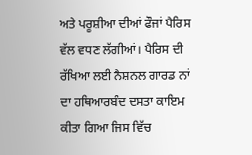ਅਤੇ ਪਰੂਸ਼ੀਆ ਦੀਆਂ ਫੌਜਾਂ ਪੈਰਿਸ ਵੱਲ ਵਧਣ ਲੱਗੀਆਂ। ਪੈਰਿਸ ਦੀ ਰੱਖਿਆ ਲਈ ਨੈਸ਼ਨਲ ਗਾਰਡ ਨਾਂ ਦਾ ਹਥਿਆਰਬੰਦ ਦਸਤਾ ਕਾਇਮ ਕੀਤਾ ਗਿਆ ਜਿਸ ਵਿੱਚ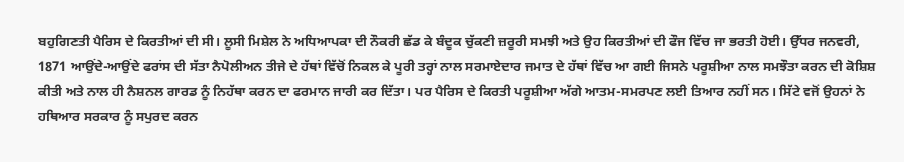ਬਹੁਗਿਣਤੀ ਪੈਰਿਸ ਦੇ ਕਿਰਤੀਆਂ ਦੀ ਸੀ। ਲੂਸੀ ਮਿਸ਼ੇਲ ਨੇ ਅਧਿਆਪਕਾ ਦੀ ਨੌਕਰੀ ਛੱਡ ਕੇ ਬੰਦੂਕ ਚੁੱਕਣੀ ਜ਼ਰੂਰੀ ਸਮਝੀ ਅਤੇ ਉਹ ਕਿਰਤੀਆਂ ਦੀ ਫੌਜ ਵਿੱਚ ਜਾ ਭਰਤੀ ਹੋਈ। ਉੱਧਰ ਜਨਵਰੀ, 1871 ਆਉਂਦੇ-ਆਉਂਦੇ ਫਰਾਂਸ ਦੀ ਸੱਤਾ ਨੈਪੋਲੀਅਨ ਤੀਜੇ ਦੇ ਹੱਥਾਂ ਵਿੱਚੋਂ ਨਿਕਲ ਕੇ ਪੂਰੀ ਤਰ੍ਹਾਂ ਨਾਲ ਸਰਮਾਏਦਾਰ ਜਮਾਤ ਦੇ ਹੱਥਾਂ ਵਿੱਚ ਆ ਗਈ ਜਿਸਨੇ ਪਰੂਸ਼ੀਆ ਨਾਲ ਸਮਝੌਤਾ ਕਰਨ ਦੀ ਕੋਸ਼ਿਸ਼ ਕੀਤੀ ਅਤੇ ਨਾਲ ਹੀ ਨੈਸ਼ਨਲ ਗਾਰਡ ਨੂੰ ਨਿਹੱਥਾ ਕਰਨ ਦਾ ਫਰਮਾਨ ਜਾਰੀ ਕਰ ਦਿੱਤਾ। ਪਰ ਪੈਰਿਸ ਦੇ ਕਿਰਤੀ ਪਰੂਸ਼ੀਆ ਅੱਗੇ ਆਤਮ-ਸਮਰਪਣ ਲਈ ਤਿਆਰ ਨਹੀਂ ਸਨ। ਸਿੱਟੇ ਵਜੋਂ ਉਹਨਾਂ ਨੇ ਹਥਿਆਰ ਸਰਕਾਰ ਨੂੰ ਸਪੁਰਦ ਕਰਨ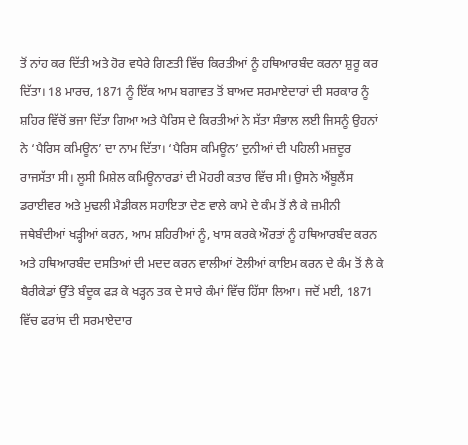ਤੋਂ ਨਾਂਹ ਕਰ ਦਿੱਤੀ ਅਤੇ ਹੋਰ ਵਧੇਰੇ ਗਿਣਤੀ ਵਿੱਚ ਕਿਰਤੀਆਂ ਨੂੰ ਹਥਿਆਰਬੰਦ ਕਰਨਾ ਸ਼ੁਰੂ ਕਰ ਦਿੱਤਾ। 18 ਮਾਰਚ, 1871 ਨੂੰ ਇੱਕ ਆਮ ਬਗਾਵਤ ਤੋਂ ਬਾਅਦ ਸਰਮਾਏਦਾਰਾਂ ਦੀ ਸਰਕਾਰ ਨੂੰ ਸ਼ਹਿਰ ਵਿੱਚੋਂ ਭਜਾ ਦਿੱਤਾ ਗਿਆ ਅਤੇ ਪੈਰਿਸ ਦੇ ਕਿਰਤੀਆਂ ਨੇ ਸੱਤਾ ਸੰਭਾਲ ਲਈ ਜਿਸਨੂੰ ਉਹਨਾਂ ਨੇ ‘ਪੈਰਿਸ ਕਮਿਊਨ’ ਦਾ ਨਾਮ ਦਿੱਤਾ। ‘ਪੈਰਿਸ ਕਮਿਊਨ’ ਦੁਨੀਆਂ ਦੀ ਪਹਿਲੀ ਮਜ਼ਦੂਰ ਰਾਜਸੱਤਾ ਸੀ। ਲੂਸੀ ਮਿਸ਼ੇਲ ਕਮਿਊਨਾਰਡਾਂ ਦੀ ਮੋਹਰੀ ਕਤਾਰ ਵਿੱਚ ਸੀ। ਉਸਨੇ ਐਂਬੂਲੈਂਸ ਡਰਾਈਵਰ ਅਤੇ ਮੁਢਲੀ ਮੈਡੀਕਲ ਸਹਾਇਤਾ ਦੇਣ ਵਾਲੇ ਕਾਮੇ ਦੇ ਕੰਮ ਤੋਂ ਲੈ ਕੇ ਜ਼ਮੀਨੀ ਜਥੇਬੰਦੀਆਂ ਖੜ੍ਹੀਆਂ ਕਰਨ, ਆਮ ਸ਼ਹਿਰੀਆਂ ਨੂੰ, ਖਾਸ ਕਰਕੇ ਔਰਤਾਂ ਨੂੰ ਹਥਿਆਰਬੰਦ ਕਰਨ ਅਤੇ ਹਥਿਆਰਬੰਦ ਦਸਤਿਆਂ ਦੀ ਮਦਦ ਕਰਨ ਵਾਲੀਆਂ ਟੋਲੀਆਂ ਕਾਇਮ ਕਰਨ ਦੇ ਕੰਮ ਤੋਂ ਲੈ ਕੇ ਬੈਰੀਕੇਡਾਂ ਉੱਤੇ ਬੰਦੂਕ ਫੜ ਕੇ ਖੜ੍ਹਨ ਤਕ ਦੇ ਸਾਰੇ ਕੰਮਾਂ ਵਿੱਚ ਹਿੱਸਾ ਲਿਆ। ਜਦੋਂ ਮਈ, 1871 ਵਿੱਚ ਫਰਾਂਸ ਦੀ ਸਰਮਾਏਦਾਰ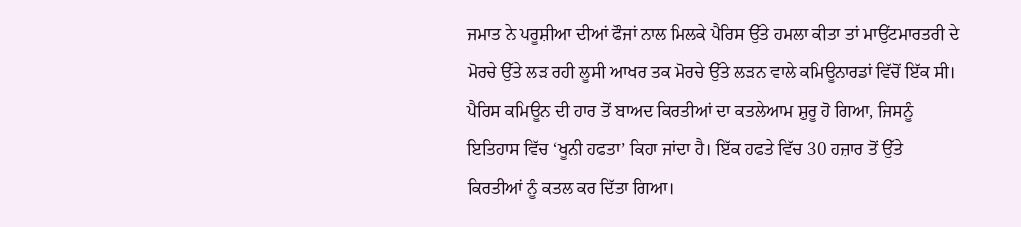ਜਮਾਤ ਨੇ ਪਰੂਸ਼ੀਆ ਦੀਆਂ ਫੌਜਾਂ ਨਾਲ ਮਿਲਕੇ ਪੈਰਿਸ ਉੱਤੇ ਹਮਲਾ ਕੀਤਾ ਤਾਂ ਮਾਉਂਟਮਾਰਤਰੀ ਦੇ ਮੋਰਚੇ ਉੱਤੇ ਲੜ ਰਹੀ ਲੂਸੀ ਆਖਰ ਤਕ ਮੋਰਚੇ ਉੱਤੇ ਲੜਨ ਵਾਲੇ ਕਮਿਊਨਾਰਡਾਂ ਵਿੱਚੋਂ ਇੱਕ ਸੀ।
ਪੈਰਿਸ ਕਮਿਊਨ ਦੀ ਹਾਰ ਤੋਂ ਬਾਅਦ ਕਿਰਤੀਆਂ ਦਾ ਕਤਲੇਆਮ ਸ਼ੁਰੂ ਹੋ ਗਿਆ, ਜਿਸਨੂੰ ਇਤਿਹਾਸ ਵਿੱਚ ‘ਖੂਨੀ ਹਫਤਾ’ ਕਿਹਾ ਜਾਂਦਾ ਹੈ। ਇੱਕ ਹਫਤੇ ਵਿੱਚ 30 ਹਜ਼ਾਰ ਤੋਂ ਉੱਤੇ ਕਿਰਤੀਆਂ ਨੂੰ ਕਤਲ ਕਰ ਦਿੱਤਾ ਗਿਆ।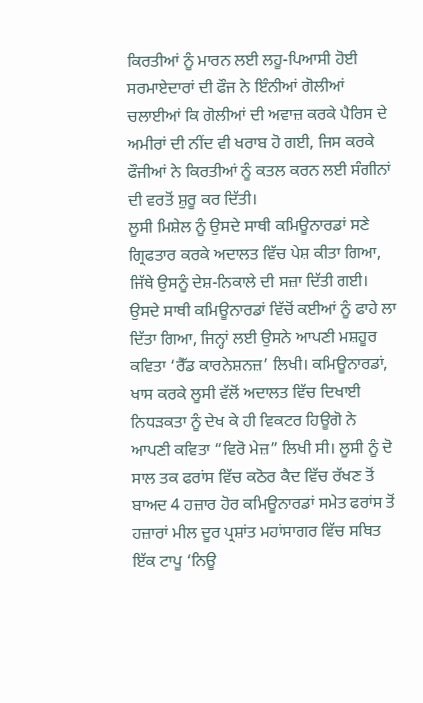ਕਿਰਤੀਆਂ ਨੂੰ ਮਾਰਨ ਲਈ ਲਹੂ-ਪਿਆਸੀ ਹੋਈ ਸਰਮਾਏਦਾਰਾਂ ਦੀ ਫੌਜ ਨੇ ਇੰਨੀਆਂ ਗੋਲੀਆਂ ਚਲਾਈਆਂ ਕਿ ਗੋਲੀਆਂ ਦੀ ਅਵਾਜ਼ ਕਰਕੇ ਪੈਰਿਸ ਦੇ ਅਮੀਰਾਂ ਦੀ ਨੀਂਦ ਵੀ ਖਰਾਬ ਹੋ ਗਈ, ਜਿਸ ਕਰਕੇ ਫੌਜੀਆਂ ਨੇ ਕਿਰਤੀਆਂ ਨੂੰ ਕਤਲ ਕਰਨ ਲਈ ਸੰਗੀਨਾਂ ਦੀ ਵਰਤੋਂ ਸ਼ੁਰੂ ਕਰ ਦਿੱਤੀ।
ਲੂਸੀ ਮਿਸ਼ੇਲ ਨੂੰ ਉਸਦੇ ਸਾਥੀ ਕਮਿਊਨਾਰਡਾਂ ਸਣੇ ਗ੍ਰਿਫਤਾਰ ਕਰਕੇ ਅਦਾਲਤ ਵਿੱਚ ਪੇਸ਼ ਕੀਤਾ ਗਿਆ, ਜਿੱਥੇ ਉਸਨੂੰ ਦੇਸ਼-ਨਿਕਾਲੇ ਦੀ ਸਜ਼ਾ ਦਿੱਤੀ ਗਈ। ਉਸਦੇ ਸਾਥੀ ਕਮਿਊਨਾਰਡਾਂ ਵਿੱਚੋਂ ਕਈਆਂ ਨੂੰ ਫਾਹੇ ਲਾ ਦਿੱਤਾ ਗਿਆ, ਜਿਨ੍ਹਾਂ ਲਈ ਉਸਨੇ ਆਪਣੀ ਮਸ਼ਹੂਰ ਕਵਿਤਾ ‘ਰੈੱਡ ਕਾਰਨੇਸ਼ਨਜ਼’ ਲਿਖੀ। ਕਮਿਊਨਾਰਡਾਂ, ਖਾਸ ਕਰਕੇ ਲੂਸੀ ਵੱਲੋਂ ਅਦਾਲਤ ਵਿੱਚ ਦਿਖਾਈ ਨਿਧੜਕਤਾ ਨੂੰ ਦੇਖ ਕੇ ਹੀ ਵਿਕਟਰ ਹਿਊਗੋ ਨੇ ਆਪਣੀ ਕਵਿਤਾ “ਵਿਰੋ ਮੇਜ਼” ਲਿਖੀ ਸੀ। ਲੂਸੀ ਨੂੰ ਦੋ ਸਾਲ ਤਕ ਫਰਾਂਸ ਵਿੱਚ ਕਠੋਰ ਕੈਦ ਵਿੱਚ ਰੱਖਣ ਤੋਂ ਬਾਅਦ 4 ਹਜ਼ਾਰ ਹੋਰ ਕਮਿਊਨਾਰਡਾਂ ਸਮੇਤ ਫਰਾਂਸ ਤੋਂ ਹਜ਼ਾਰਾਂ ਮੀਲ ਦੂਰ ਪ੍ਰਸ਼ਾਂਤ ਮਹਾਂਸਾਗਰ ਵਿੱਚ ਸਥਿਤ ਇੱਕ ਟਾਪੂ ‘ਨਿਊ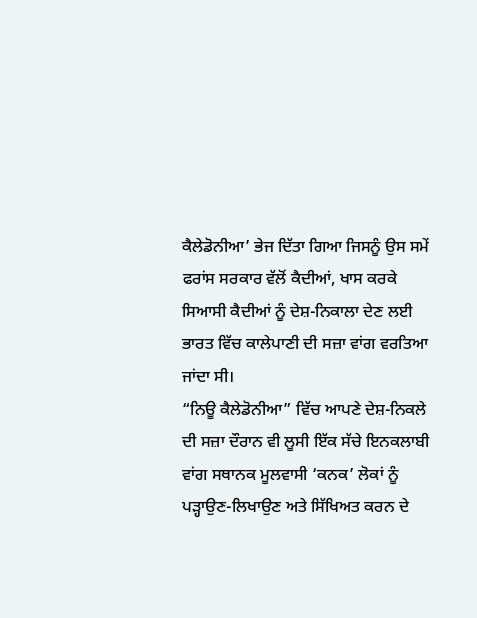ਕੈਲੇਡੋਨੀਆ’ ਭੇਜ ਦਿੱਤਾ ਗਿਆ ਜਿਸਨੂੰ ਉਸ ਸਮੇਂ ਫਰਾਂਸ ਸਰਕਾਰ ਵੱਲੋਂ ਕੈਦੀਆਂ, ਖਾਸ ਕਰਕੇ ਸਿਆਸੀ ਕੈਦੀਆਂ ਨੂੰ ਦੇਸ਼-ਨਿਕਾਲਾ ਦੇਣ ਲਈ ਭਾਰਤ ਵਿੱਚ ਕਾਲੇਪਾਣੀ ਦੀ ਸਜ਼ਾ ਵਾਂਗ ਵਰਤਿਆ ਜਾਂਦਾ ਸੀ।
“ਨਿਊ ਕੈਲੇਡੋਨੀਆ” ਵਿੱਚ ਆਪਣੇ ਦੇਸ਼-ਨਿਕਲੇ ਦੀ ਸਜ਼ਾ ਦੌਰਾਨ ਵੀ ਲੂਸੀ ਇੱਕ ਸੱਚੇ ਇਨਕਲਾਬੀ ਵਾਂਗ ਸਥਾਨਕ ਮੂਲਵਾਸੀ ‘ਕਨਕ’ ਲੋਕਾਂ ਨੂੰ ਪੜ੍ਹਾਉਣ-ਲਿਖਾਉਣ ਅਤੇ ਸਿੱਖਿਅਤ ਕਰਨ ਦੇ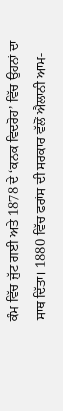ਕੰਮ ਵਿੱਚ ਜੁੱਟ ਗਈ ਅਤੇ 1878 ਦੇ ‘ਕਨਕ ਵਿਦਰੋਹ’ ਵਿੱਚ ਉਹਨਾਂ ਦਾ ਸਾਥ ਦਿੱਤਾ। 1880 ਵਿੱਚ ਫਰਾਂਸ ਦੀ ਸਰਕਾਰ ਵੱਲੋਂ ਐਲਾਨੀ ਆਮ-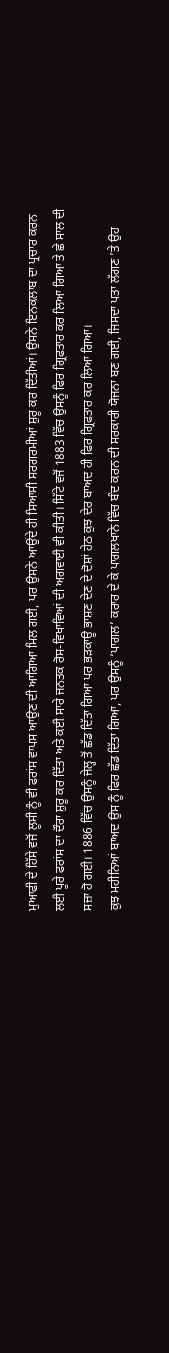ਮੁਆਫੀ ਦੇ ਹਿੱਸੇ ਵਜੋਂ ਲੂਸੀ ਨੂੰ ਵੀ ਫਰਾਂਸ ਵਾਪਸ ਆਉਣ ਦੀ ਆਗਿਆ ਮਿਲ ਗਈ, ਪਰ ਉਸਨੇ ਆਉਂਦੇ ਹੀ ਸਿਆਸੀ ਸਰਗਰਮੀਆਂ ਸ਼ੁਰੂ ਕਰ ਦਿੱਤੀਆਂ। ਉਸਨੇ ਇਨਕਲਾਬ ਦਾ ਪ੍ਰਚਾਰ ਕਰਨ ਲਈ ਪੂਰੇ ਫਰਾਂਸ ਦਾ ਦੌਰਾ ਸ਼ੁਰੂ ਕਰ ਦਿੱਤਾ ਅਤੇ ਕਈ ਸਾਰੇ ਜਨਤਕ ਰੋਸ-ਵਿਖਾਵਿਆਂ ਦੀ ਅਗਵਾਈ ਵੀ ਕੀਤੀ। ਸਿੱਟੇ ਵਜੋਂ 1883 ਵਿੱਚ ਉਸਨੂੰ ਫਿਰ ਗ੍ਰਿਫਤਾਰ ਕਰ ਲਿਆ ਗਿਆ ਤੇ ਛੇ ਸਾਲ ਦੀ ਸਜ਼ਾ ਹੋ ਗਈ। 1886 ਵਿੱਚ ਉਸਨੂੰ ਜੇਲ੍ਹ ਤੋਂ ਛੱਡ ਦਿੱਤਾ ਗਿਆ ਪਰ ਭੜਕਾਊ ਭਾਸ਼ਣ ਦੇਣ ਦੇ ਦੋਸ਼ਾਂ ਹੇਠ ਕੁਝ ਦੇਰ ਬਾਅਦ ਹੀ ਫਿਰ ਗ੍ਰਿਫਤਾਰ ਕਰ ਲਿਆ ਗਿਆ।
ਕੁਝ ਮਹੀਨਿਆਂ ਬਾਅਦ ਉਸ ਨੂੰ ਫਿਰ ਛੱਡ ਦਿੱਤਾ ਗਿਆ, ਪਰ ਉਸਨੂੰ ‘ਪਾਗਲ’ ਕਰਾਰ ਦੇ ਕੇ ਪਾਗਲਖਾਨੇ ਵਿੱਚ ਬੰਦ ਕਰਨ ਦੀ ਸਰਕਾਰੀ ਯੋਜਨਾ ਬਣ ਗਈ, ਜਿਸਦਾ ਪਤਾ ਲੱਗਣ ’ਤੇ ਉਹ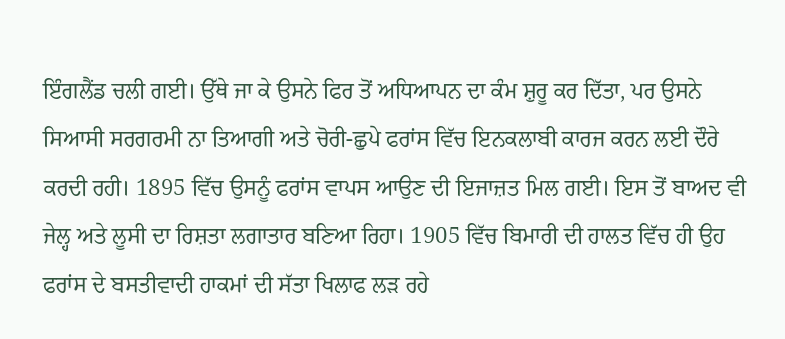ਇੰਗਲੈਂਡ ਚਲੀ ਗਈ। ਉੱਥੇ ਜਾ ਕੇ ਉਸਨੇ ਫਿਰ ਤੋਂ ਅਧਿਆਪਨ ਦਾ ਕੰਮ ਸ਼ੁਰੂ ਕਰ ਦਿੱਤਾ, ਪਰ ਉਸਨੇ ਸਿਆਸੀ ਸਰਗਰਮੀ ਨਾ ਤਿਆਗੀ ਅਤੇ ਚੋਰੀ-ਛੁਪੇ ਫਰਾਂਸ ਵਿੱਚ ਇਨਕਲਾਬੀ ਕਾਰਜ ਕਰਨ ਲਈ ਦੌਰੇ ਕਰਦੀ ਰਹੀ। 1895 ਵਿੱਚ ਉਸਨੂੰ ਫਰਾਂਸ ਵਾਪਸ ਆਉਣ ਦੀ ਇਜਾਜ਼ਤ ਮਿਲ ਗਈ। ਇਸ ਤੋਂ ਬਾਅਦ ਵੀ ਜੇਲ੍ਹ ਅਤੇ ਲੂਸੀ ਦਾ ਰਿਸ਼ਤਾ ਲਗਾਤਾਰ ਬਣਿਆ ਰਿਹਾ। 1905 ਵਿੱਚ ਬਿਮਾਰੀ ਦੀ ਹਾਲਤ ਵਿੱਚ ਹੀ ਉਹ ਫਰਾਂਸ ਦੇ ਬਸਤੀਵਾਦੀ ਹਾਕਮਾਂ ਦੀ ਸੱਤਾ ਖਿਲਾਫ ਲੜ ਰਹੇ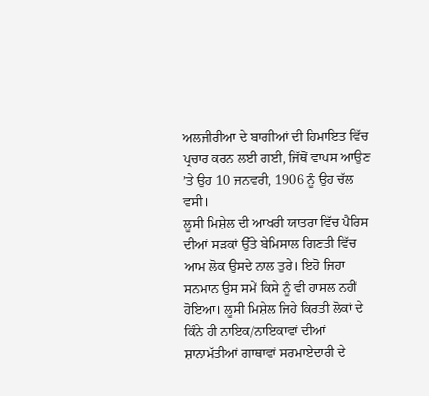ਅਲਜੀਰੀਆ ਦੇ ਬਾਗੀਆਂ ਦੀ ਹਿਮਾਇਤ ਵਿੱਚ ਪ੍ਰਚਾਰ ਕਰਨ ਲਈ ਗਈ, ਜਿੱਥੋਂ ਵਾਪਸ ਆਉਣ ’ਤੇ ਉਹ 10 ਜਨਵਰੀ, 1906 ਨੂੰ ਉਹ ਚੱਲ ਵਸੀ।
ਲੂਸੀ ਮਿਸ਼ੇਲ ਦੀ ਆਖਰੀ ਯਾਤਰਾ ਵਿੱਚ ਪੈਰਿਸ ਦੀਆਂ ਸੜਕਾਂ ਉੱਤੇ ਬੇਮਿਸਾਲ ਗਿਣਤੀ ਵਿੱਚ ਆਮ ਲੋਕ ਉਸਦੇ ਨਾਲ ਤੁਰੇ। ਇਹੋ ਜਿਹਾ ਸਨਮਾਨ ਉਸ ਸਮੇਂ ਕਿਸੇ ਨੂੰ ਵੀ ਹਾਸਲ ਨਹੀਂ ਹੋਇਆ। ਲੂਸੀ ਮਿਸ਼ੇਲ ਜਿਹੇ ਕਿਰਤੀ ਲੋਕਾਂ ਦੇ ਕਿੰਨੇ ਹੀ ਨਾਇਕ/ਨਾਇਕਾਵਾਂ ਦੀਆਂ ਸ਼ਾਨਾਮੱਤੀਆਂ ਗਾਥਾਵਾਂ ਸਰਮਾਏਦਾਰੀ ਦੇ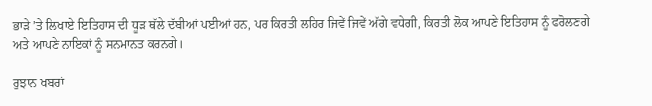ਭਾੜੇ ’ਤੇ ਲਿਖਾਏ ਇਤਿਹਾਸ ਦੀ ਧੂੜ ਥੱਲੇ ਦੱਬੀਆਂ ਪਈਆਂ ਹਨ, ਪਰ ਕਿਰਤੀ ਲਹਿਰ ਜਿਵੇਂ ਜਿਵੇਂ ਅੱਗੇ ਵਧੇਗੀ, ਕਿਰਤੀ ਲੋਕ ਆਪਣੇ ਇਤਿਹਾਸ ਨੂੰ ਫਰੋਲਣਗੇ ਅਤੇ ਆਪਣੇ ਨਾਇਕਾਂ ਨੂੰ ਸਨਮਾਨਤ ਕਰਨਗੇ।

ਰੁਝਾਨ ਖਬਰਾਂ